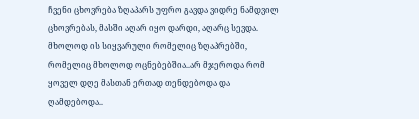ჩვენი ცხოვრება ზღაპარს უფრო გავდა ვიდრე ნამდვილ ცხოვრებას, მასში აღარ იყო დარდი, აღარც სევდა. მხოლოდ ის სიყვარული რომელიც ზღაპრებში, რომელიც მხოლოდ ოცნებებშია..არ მჯეროდა რომ ყოველ დღე მასთან ერთად თენდებოდა და ღამდებოდა..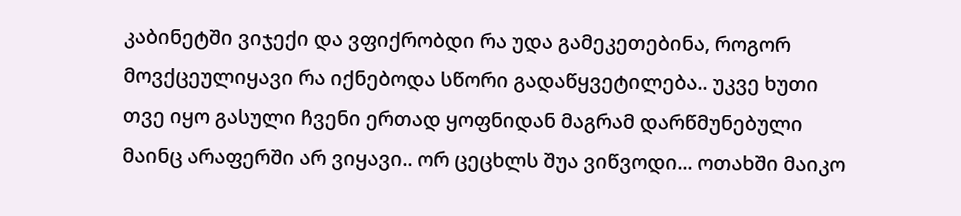კაბინეტში ვიჯექი და ვფიქრობდი რა უდა გამეკეთებინა, როგორ მოვქცეულიყავი რა იქნებოდა სწორი გადაწყვეტილება.. უკვე ხუთი თვე იყო გასული ჩვენი ერთად ყოფნიდან მაგრამ დარწმუნებული მაინც არაფერში არ ვიყავი.. ორ ცეცხლს შუა ვიწვოდი... ოთახში მაიკო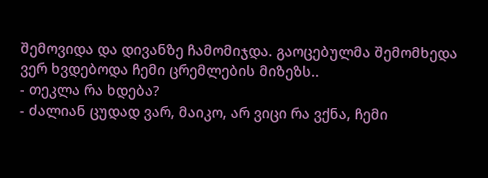შემოვიდა და დივანზე ჩამომიჯდა. გაოცებულმა შემომხედა ვერ ხვდებოდა ჩემი ცრემლების მიზეზს..
- თეკლა რა ხდება?
- ძალიან ცუდად ვარ, მაიკო, არ ვიცი რა ვქნა, ჩემი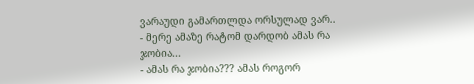ვარაუდი გამართლდა ორსულად ვარ..
- მერე ამაზე რატომ დარდობ ამას რა ჯობია...
- ამას რა ჯობია??? ამას როგორ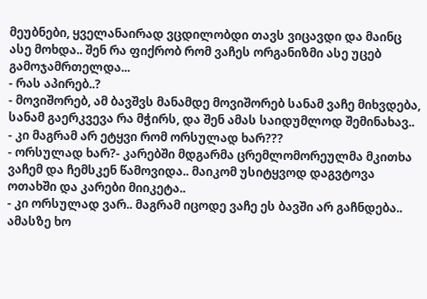მეუბნები, ყველანაირად ვცდილობდი თავს ვიცავდი და მაინც ასე მოხდა.. შენ რა ფიქრობ რომ ვაჩეს ორგანიზმი ასე უცებ გამოჯამრთელდა...
- რას აპირებ..?
- მოვიშორებ, ამ ბავშვს მანამდე მოვიშორებ სანამ ვაჩე მიხვდება, სანამ გაერკვევა რა მჭირს, და შენ ამას საიდუმლოდ შემინახავ..
- კი მაგრამ არ ეტყვი რომ ორსულად ხარ???
- ორსულად ხარ?- კარებში მდგარმა ცრემლომორეულმა მკითხა ვაჩემ და ჩემსკენ წამოვიდა.. მაიკომ უსიტყვოდ დაგვტოვა ოთახში და კარები მიიკეტა..
- კი ორსულად ვარ.. მაგრამ იცოდე ვაჩე ეს ბავში არ გაჩნდება.. ამასზე ხო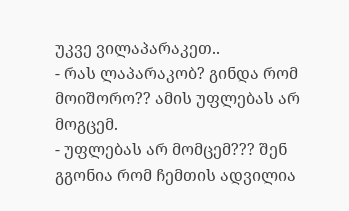უკვე ვილაპარაკეთ..
- რას ლაპარაკობ? გინდა რომ მოიშორო?? ამის უფლებას არ მოგცემ.
- უფლებას არ მომცემ??? შენ გგონია რომ ჩემთის ადვილია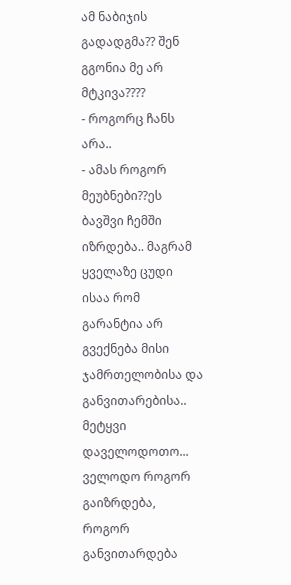ამ ნაბიჯის გადადგმა?? შენ გგონია მე არ მტკივა????
- როგორც ჩანს არა..
- ამას როგორ მეუბნები??ეს ბავშვი ჩემში იზრდება.. მაგრამ ყველაზე ცუდი ისაა რომ გარანტია არ გვექნება მისი ჯამრთელობისა და განვითარებისა.. მეტყვი დაველოდოთო... ველოდო როგორ გაიზრდება, როგორ განვითარდება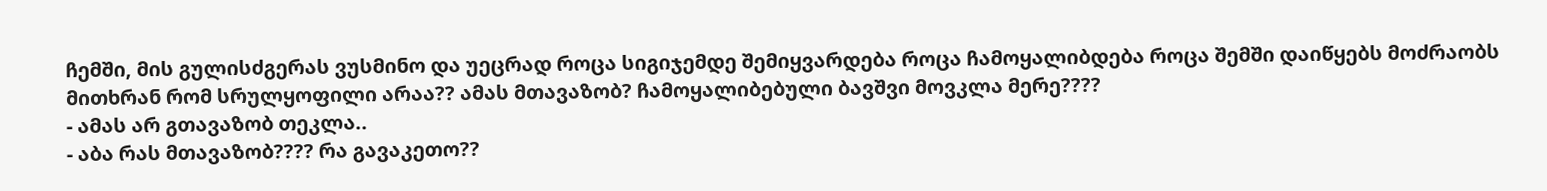ჩემში, მის გულისძგერას ვუსმინო და უეცრად როცა სიგიჯემდე შემიყვარდება როცა ჩამოყალიბდება როცა შემში დაიწყებს მოძრაობს მითხრან რომ სრულყოფილი არაა?? ამას მთავაზობ? ჩამოყალიბებული ბავშვი მოვკლა მერე????
- ამას არ გთავაზობ თეკლა..
- აბა რას მთავაზობ???? რა გავაკეთო??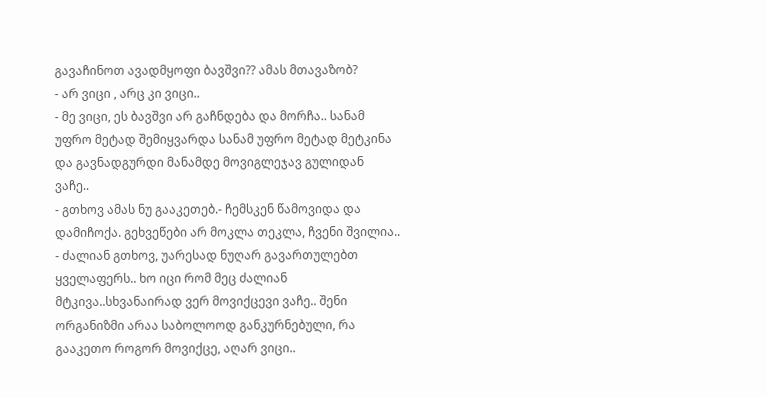გავაჩინოთ ავადმყოფი ბავშვი?? ამას მთავაზობ?
- არ ვიცი , არც კი ვიცი..
- მე ვიცი, ეს ბავშვი არ გაჩნდება და მორჩა.. სანამ უფრო მეტად შემიყვარდა სანამ უფრო მეტად მეტკინა და გავნადგურდი მანამდე მოვიგლეჯავ გულიდან ვაჩე..
- გთხოვ ამას ნუ გააკეთებ.- ჩემსკენ წამოვიდა და დამიჩოქა. გეხვეწები არ მოკლა თეკლა, ჩვენი შვილია..
- ძალიან გთხოვ, უარესად ნუღარ გავართულებთ ყველაფერს.. ხო იცი რომ მეც ძალიან მტკივა..სხვანაირად ვერ მოვიქცევი ვაჩე.. შენი ორგანიზმი არაა საბოლოოდ განკურნებული, რა გააკეთო როგორ მოვიქცე, აღარ ვიცი..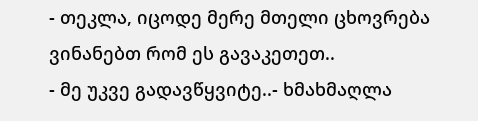- თეკლა, იცოდე მერე მთელი ცხოვრება ვინანებთ რომ ეს გავაკეთეთ..
- მე უკვე გადავწყვიტე..- ხმახმაღლა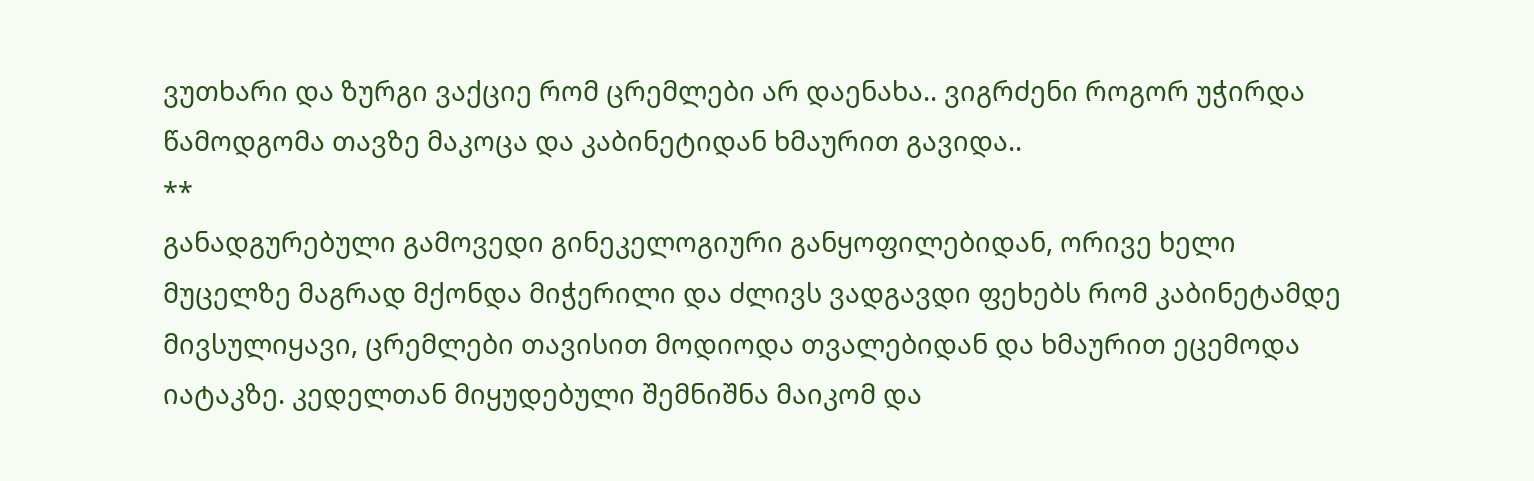ვუთხარი და ზურგი ვაქციე რომ ცრემლები არ დაენახა.. ვიგრძენი როგორ უჭირდა წამოდგომა თავზე მაკოცა და კაბინეტიდან ხმაურით გავიდა..
**
განადგურებული გამოვედი გინეკელოგიური განყოფილებიდან, ორივე ხელი მუცელზე მაგრად მქონდა მიჭერილი და ძლივს ვადგავდი ფეხებს რომ კაბინეტამდე მივსულიყავი, ცრემლები თავისით მოდიოდა თვალებიდან და ხმაურით ეცემოდა იატაკზე. კედელთან მიყუდებული შემნიშნა მაიკომ და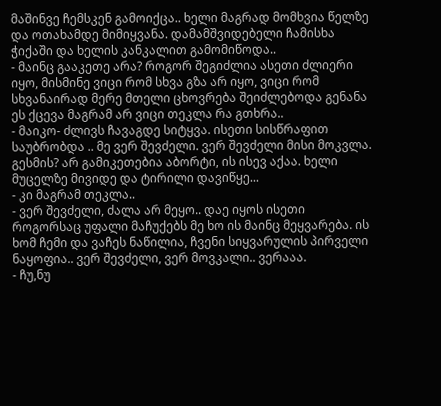მაშინვე ჩემსკენ გამოიქცა.. ხელი მაგრად მომხვია წელზე და ოთახამდე მიმიყვანა. დამამშვიდებელი ჩამისხა ჭიქაში და ხელის კანკალით გამომიწოდა..
- მაინც გააკეთე არა? როგორ შეგიძლია ასეთი ძლიერი იყო, მისმინე ვიცი რომ სხვა გზა არ იყო, ვიცი რომ სხვანაირად მერე მთელი ცხოვრება შეიძლებოდა გენანა ეს ქცევა მაგრამ არ ვიცი თეკლა რა გთხრა..
- მაიკო- ძლივს ჩავაგდე სიტყვა. ისეთი სისწრაფით საუბრობდა .. მე ვერ შევძელი. ვერ შევძელი მისი მოკვლა. გესმის? არ გამიკეთებია აბორტი, ის ისევ აქაა. ხელი მუცელზე მივიდე და ტირილი დავიწყე...
- კი მაგრამ თეკლა..
- ვერ შევძელი, ძალა არ მეყო.. დაე იყოს ისეთი როგორსაც უფალი მაჩუქებს მე ხო ის მაინც მეყვარება. ის ხომ ჩემი და ვაჩეს ნაწილია, ჩვენი სიყვარულის პირველი ნაყოფია.. ვერ შევძელი, ვერ მოვკალი.. ვერააა.
- ჩუ,ნუ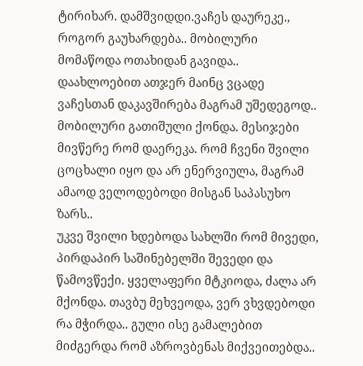ტირიხარ. დამშვიდდი.ვაჩეს დაურეკე., როგორ გაუხარდება.. მობილური მომაწოდა ოთახიდან გავიდა..
დაახლოებით ათჯერ მაინც ვცადე ვაჩესთან დაკავშირება მაგრამ უშედეგოდ.. მობილური გათიშული ქონდა. მესიჯები მივწერე რომ დაერეკა. რომ ჩვენი შვილი ცოცხალი იყო და არ ენერვიულა, მაგრამ ამაოდ ველოდებოდი მისგან საპასუხო ზარს..
უკვე შვილი ხდებოდა სახლში რომ მივედი, პირდაპირ საშინებელში შევედი და წამოვწექი. ყველაფერი მტკიოდა, ძალა არ მქონდა. თავბუ მეხვეოდა, ვერ ვხვდებოდი რა მჭირდა.. გული ისე გამალებით მიძგერდა რომ აზროვბენას მიქვეითებდა..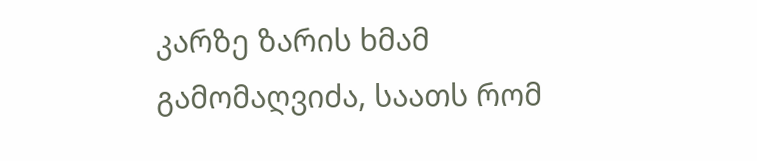კარზე ზარის ხმამ გამომაღვიძა, საათს რომ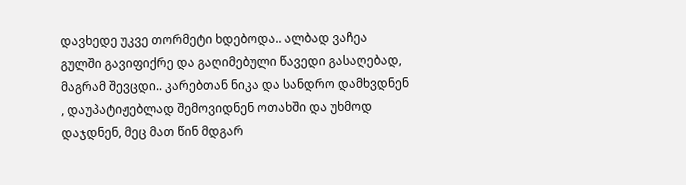დავხედე უკვე თორმეტი ხდებოდა.. ალბად ვაჩეა გულში გავიფიქრე და გაღიმებული წავედი გასაღებად, მაგრამ შევცდი.. კარებთან ნიკა და სანდრო დამხვდნენ , დაუპატიჟებლად შემოვიდნენ ოთახში და უხმოდ დაჯდნენ, მეც მათ წინ მდგარ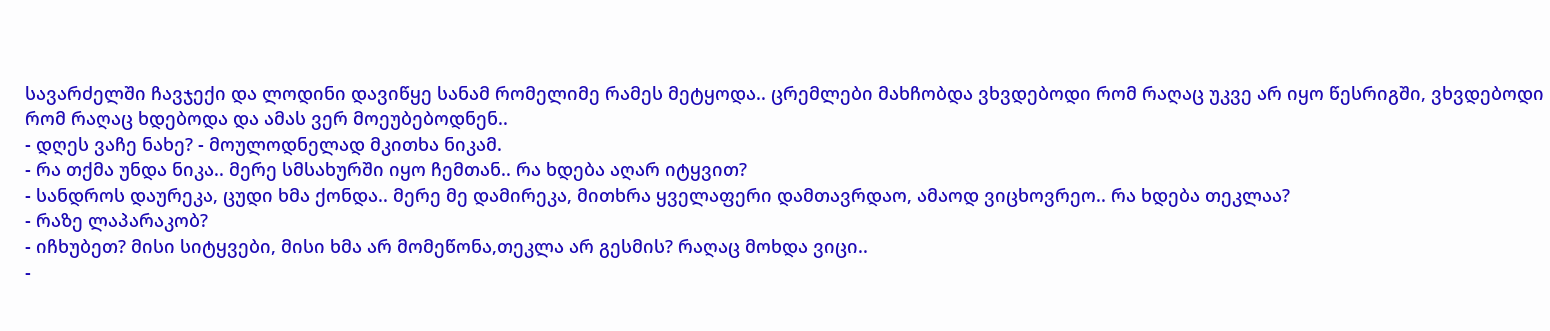სავარძელში ჩავჯექი და ლოდინი დავიწყე სანამ რომელიმე რამეს მეტყოდა.. ცრემლები მახჩობდა ვხვდებოდი რომ რაღაც უკვე არ იყო წესრიგში, ვხვდებოდი რომ რაღაც ხდებოდა და ამას ვერ მოეუბებოდნენ..
- დღეს ვაჩე ნახე? - მოულოდნელად მკითხა ნიკამ.
- რა თქმა უნდა ნიკა.. მერე სმსახურში იყო ჩემთან.. რა ხდება აღარ იტყვით?
- სანდროს დაურეკა, ცუდი ხმა ქონდა.. მერე მე დამირეკა, მითხრა ყველაფერი დამთავრდაო, ამაოდ ვიცხოვრეო.. რა ხდება თეკლაა?
- რაზე ლაპარაკობ?
- იჩხუბეთ? მისი სიტყვები, მისი ხმა არ მომეწონა,თეკლა არ გესმის? რაღაც მოხდა ვიცი..
-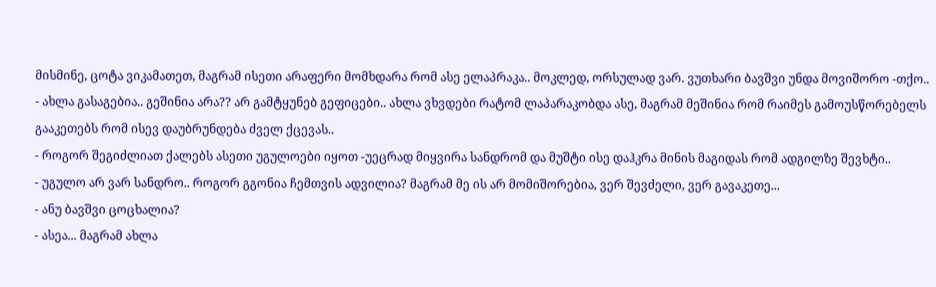მისმინე, ცოტა ვიკამათეთ, მაგრამ ისეთი არაფერი მომხდარა რომ ასე ელაპრაკა.. მოკლედ, ორსულად ვარ. ვუთხარი ბავშვი უნდა მოვიშორო -თქო..
- ახლა გასაგებია.. გეშინია არა?? არ გამტყუნებ გეფიცები.. ახლა ვხვდები რატომ ლაპარაკობდა ასე, მაგრამ მეშინია რომ რაიმეს გამოუსწორებელს გააკეთებს რომ ისევ დაუბრუნდება ძველ ქცევას..
- როგორ შეგიძლიათ ქალებს ასეთი უგულოები იყოთ -უეცრად მიყვირა სანდრომ და მუშტი ისე დაჰკრა მინის მაგიდას რომ ადგილზე შევხტი..
- უგულო არ ვარ სანდრო.. როგორ გგონია ჩემთვის ადვილია? მაგრამ მე ის არ მომიშორებია, ვერ შევძელი, ვერ გავაკეთე...
- ანუ ბავშვი ცოცხალია?
- ასეა... მაგრამ ახლა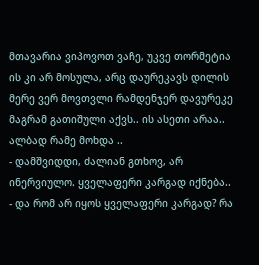მთავარია ვიპოვოთ ვაჩე, უკვე თორმეტია ის კი არ მოსულა, არც დაურეკავს დილის მერე ვერ მოვთვლი რამდენჯერ დავურეკე მაგრამ გათიშული აქვს.. ის ასეთი არაა.. ალბად რამე მოხდა ..
- დამშვიდდი, ძალიან გთხოვ, არ ინერვიულო. ყველაფერი კარგად იქნება..
- და რომ არ იყოს ყველაფერი კარგად? რა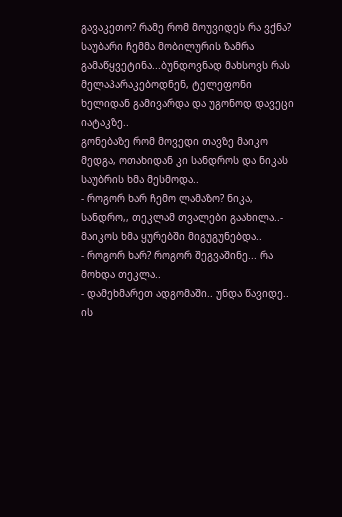გავაკეთო? რამე რომ მოუვიდეს რა ვქნა? საუბარი ჩემმა მობილურის ზამრა გამაწყვეტინა...ბუნდოვნად მახსოვს რას მელაპარაკებოდნენ, ტელეფონი ხელიდან გამივარდა და უგონოდ დავეცი იატაკზე..
გონებაზე რომ მოვედი თავზე მაიკო მედგა, ოთახიდან კი სანდროს და ნიკას საუბრის ხმა მესმოდა..
- როგორ ხარ ჩემო ლამაზო? ნიკა, სანდრო,, თეკლამ თვალები გაახილა..- მაიკოს ხმა ყურებში მიგუგუნებდა..
- როგორ ხარ? როგორ შეგვაშინე... რა მოხდა თეკლა..
- დამეხმარეთ ადგომაში.. უნდა წავიდე.. ის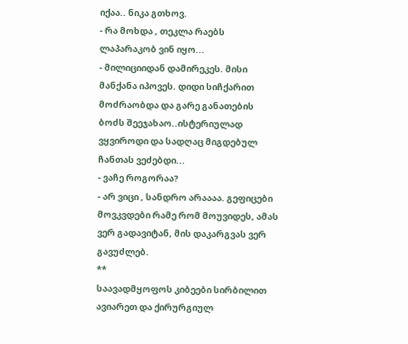იქაა.. ნიკა გთხოვ.
- რა მოხდა , თეკლა რაებს ლაპარაკობ ვინ იყო...
- მილიციიდან დამირეკეს. მისი მანქანა იპოვეს. დიდი სიჩქარით მოძრაობდა და გარე განათების ბოძს შეეჯახაო..ისტერიულად ვყვიროდი და სადღაც მიგდებულ ჩანთას ვეძებდი...
- ვაჩე როგორაა?
- არ ვიცი , სანდრო არაააა. გეფიცები მოვკვდები რამე რომ მოუვიდეს, ამას ვერ გადავიტან, მის დაკარგვას ვერ გავუძლებ.
**
საავადმყოფოს კიბეები სირბილით ავიარეთ და ქირურგიულ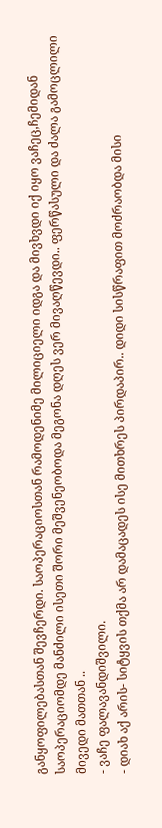განყოფილებასთან შევჩერდი. საოპერაციოსთან რამოდენიმე მილიციელი იდგა და მივხვდი იქ იყო ვაჩეც,ჩემიდან საოპერაციომდე მანძილი ისეთი შორი მეშვენეობოდა მეგონა დღეს ვერ მივაღწევდი.. ფერწასული და ძალა გამოცლილი მივედი მათთან ..
- ვაჩე ფალავანდიშვილი.
- დიახ აქ არის- სიტყვის თქმა არ დამაცადეს ისე მითხრეს პირდაპირ.. დიდი სისწრაფით მოძრაობდა მისი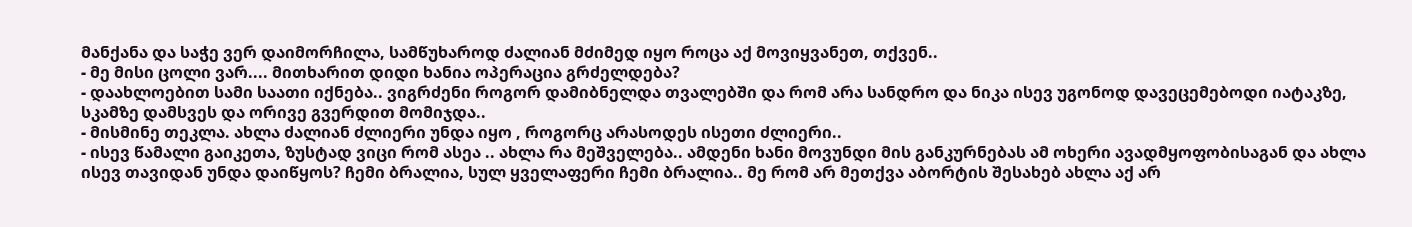მანქანა და საჭე ვერ დაიმორჩილა, სამწუხაროდ ძალიან მძიმედ იყო როცა აქ მოვიყვანეთ, თქვენ..
- მე მისი ცოლი ვარ.... მითხარით დიდი ხანია ოპერაცია გრძელდება?
- დაახლოებით სამი საათი იქნება.. ვიგრძენი როგორ დამიბნელდა თვალებში და რომ არა სანდრო და ნიკა ისევ უგონოდ დავეცემებოდი იატაკზე, სკამზე დამსვეს და ორივე გვერდით მომიჯდა..
- მისმინე თეკლა. ახლა ძალიან ძლიერი უნდა იყო , როგორც არასოდეს ისეთი ძლიერი..
- ისევ წამალი გაიკეთა, ზუსტად ვიცი რომ ასეა .. ახლა რა მეშველება.. ამდენი ხანი მოვუნდი მის განკურნებას ამ ოხერი ავადმყოფობისაგან და ახლა ისევ თავიდან უნდა დაიწყოს? ჩემი ბრალია, სულ ყველაფერი ჩემი ბრალია.. მე რომ არ მეთქვა აბორტის შესახებ ახლა აქ არ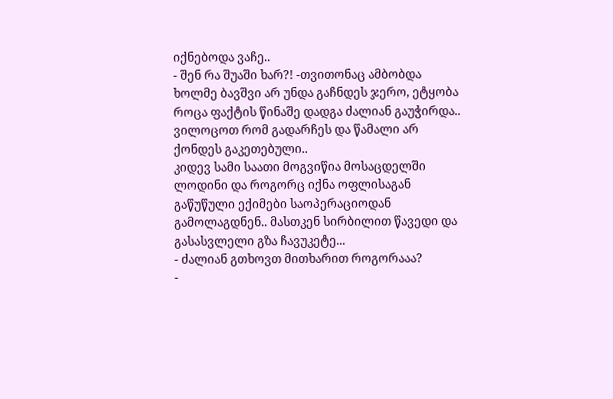იქნებოდა ვაჩე..
- შენ რა შუაში ხარ?! -თვითონაც ამბობდა ხოლმე ბავშვი არ უნდა გაჩნდეს ჯერო, ეტყობა როცა ფაქტის წინაშე დადგა ძალიან გაუჭირდა.. ვილოცოთ რომ გადარჩეს და წამალი არ ქონდეს გაკეთებული..
კიდევ სამი საათი მოგვიწია მოსაცდელში ლოდინი და როგორც იქნა ოფლისაგან გაწუწული ექიმები საოპერაციოდან გამოლაგდნენ.. მასთკენ სირბილით წავედი და გასასვლელი გზა ჩავუკეტე...
- ძალიან გთხოვთ მითხარით როგორააა?
-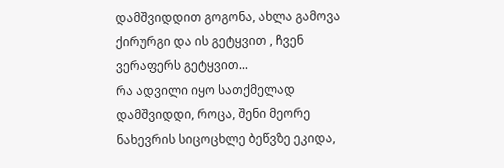დამშვიდდით გოგონა, ახლა გამოვა ქირურგი და ის გეტყვით , ჩვენ ვერაფერს გეტყვით...
რა ადვილი იყო სათქმელად დამშვიდდი, როცა, შენი მეორე ნახევრის სიცოცხლე ბეწვზე ეკიდა,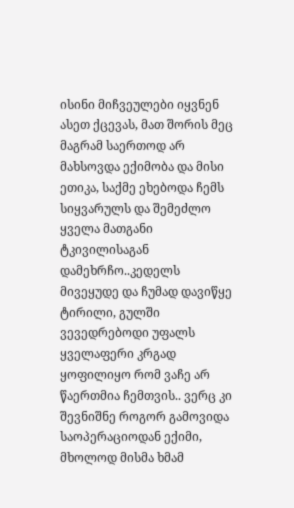ისინი მიჩვეულები იყვნენ ასეთ ქცევას, მათ შორის მეც მაგრამ საერთოდ არ მახსოვდა ექიმობა და მისი ეთიკა, საქმე ეხებოდა ჩემს სიყვარულს და შემეძლო ყველა მათგანი ტკივილისაგან დამეხრჩო..კედელს მივეყუდე და ჩუმად დავიწყე ტირილი, გულში ვევედრებოდი უფალს ყველაფერი კრგად ყოფილიყო რომ ვაჩე არ წაერთმია ჩემთვის.. ვერც კი შევნიშნე როგორ გამოვიდა საოპერაციოდან ექიმი, მხოლოდ მისმა ხმამ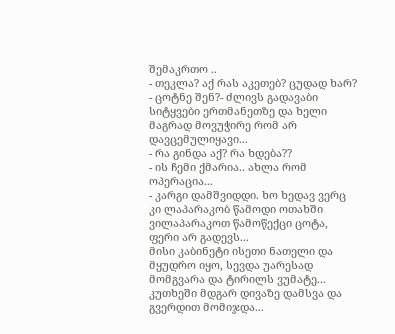შემაკრთო ..
- თეკლა? აქ რას აკეთებ? ცუდად ხარ?
- ცოტნე შენ?- ძლივს გადავაბი სიტყვები ერთმანეთზე და ხელი მაგრად მოვუჭირე რომ არ დავცემულიყავი...
- რა გინდა აქ? რა ხდება??
- ის ჩემი ქმარია.. ახლა რომ ოპერაცია...
- კარგი დამშვიდდი. ხო ხედავ ვერც კი ლაპარაკობ წამოდი ოთახში ვილაპარაკოთ წამოწექცი ცოტა, ფერი არ გადევს...
მისი კაბინეტი ისეთი ნათელი და მყუდრო იყო, სევდა უარესად მომგვარა და ტირილს ვუმატე... კუთხეში მდგარ დივაზე დამსვა და გვერდით მომიჯდა...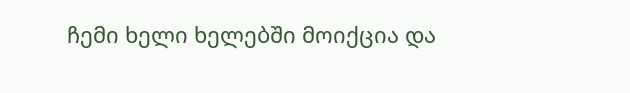ჩემი ხელი ხელებში მოიქცია და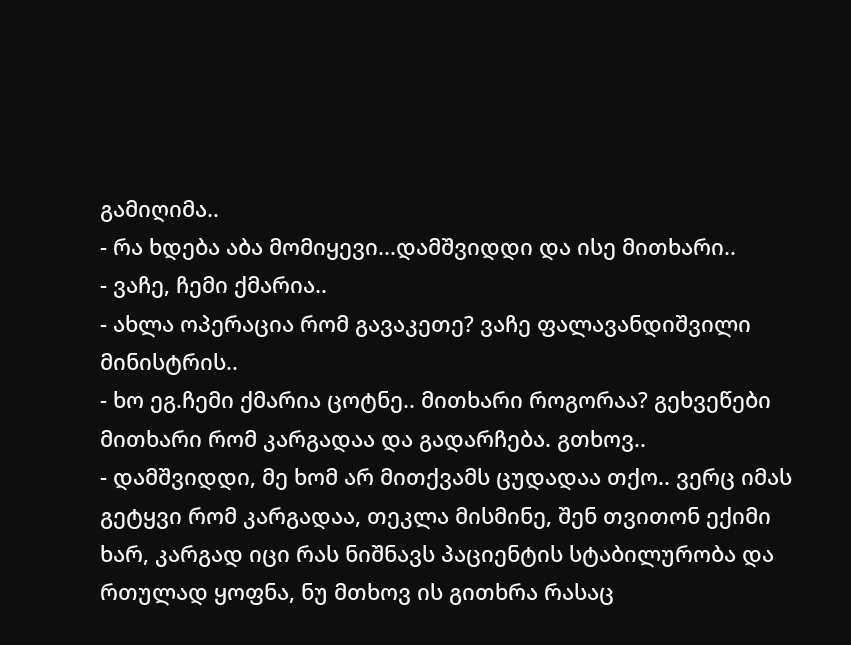გამიღიმა..
- რა ხდება აბა მომიყევი...დამშვიდდი და ისე მითხარი..
- ვაჩე, ჩემი ქმარია..
- ახლა ოპერაცია რომ გავაკეთე? ვაჩე ფალავანდიშვილი მინისტრის..
- ხო ეგ.ჩემი ქმარია ცოტნე.. მითხარი როგორაა? გეხვეწები მითხარი რომ კარგადაა და გადარჩება. გთხოვ..
- დამშვიდდი, მე ხომ არ მითქვამს ცუდადაა თქო.. ვერც იმას გეტყვი რომ კარგადაა, თეკლა მისმინე, შენ თვითონ ექიმი ხარ, კარგად იცი რას ნიშნავს პაციენტის სტაბილურობა და რთულად ყოფნა, ნუ მთხოვ ის გითხრა რასაც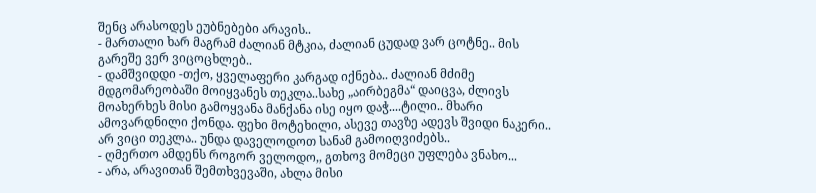შენც არასოდეს ეუბნებები არავის..
- მართალი ხარ მაგრამ ძალიან მტკია, ძალიან ცუდად ვარ ცოტნე.. მის გარეშე ვერ ვიცოცხლებ..
- დამშვიდდი -თქო, ყველაფერი კარგად იქნება.. ძალიან მძიმე მდგომარეობაში მოიყვანეს თეკლა..სახე „აირბეგმა“ დაიცვა, ძლივს მოახერხეს მისი გამოყვანა მანქანა ისე იყო დაჭ....ტილი.. მხარი ამოვარდნილი ქონდა. ფეხი მოტეხილი, ასევე თავზე ადევს შვიდი ნაკერი.. არ ვიცი თეკლა.. უნდა დაველოდოთ სანამ გამოიღვიძებს..
- ღმერთო ამდენს როგორ ველოდო,, გთხოვ მომეცი უფლება ვნახო...
- არა, არავითან შემთხვევაში, ახლა მისი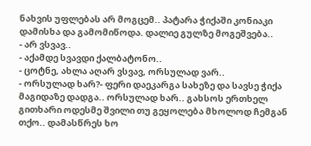ნახვის უფლებას არ მოგცემ.. პატარა ჭიქაში კონიაკი დამისხა და გამომიწოდა. დალიე გულზე მოგეშვება..
- არ ვსვავ..
- აქამდე სვავდი ქალბატონო..
- ცოტნე, ახლა აღარ ვსვავ, ორსულად ვარ..
- ორსულად ხარ?- ფერი დაეკარგა სახეზე და სავსე ჭიქა მაგიდაზე დადგა.. ორსულად ხარ.. გახსოს ერთხელ გითხარი ოდესმე შვილი თუ გეყოლება მხოლოდ ჩემგან თქო.. დამასწრეს ხო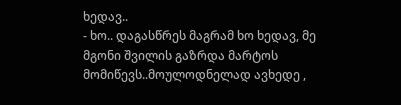ხედავ..
- ხო.. დაგასწრეს მაგრამ ხო ხედავ, მე მგონი შვილის გაზრდა მარტოს მომიწევს..მოულოდნელად ავხედე ,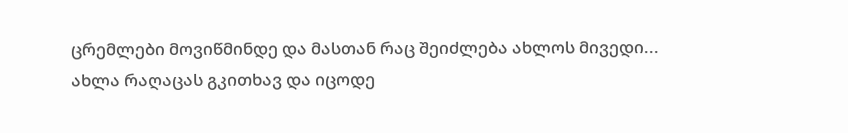ცრემლები მოვიწმინდე და მასთან რაც შეიძლება ახლოს მივედი... ახლა რაღაცას გკითხავ და იცოდე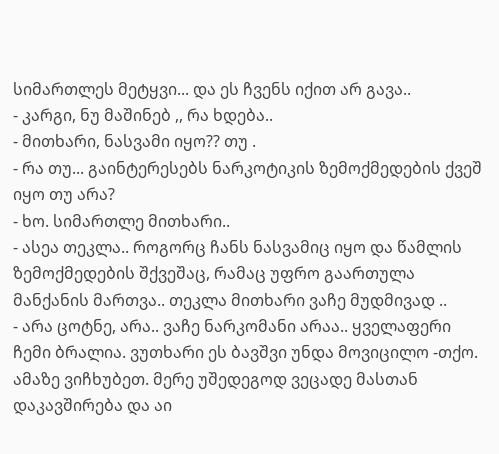სიმართლეს მეტყვი... და ეს ჩვენს იქით არ გავა..
- კარგი, ნუ მაშინებ ,, რა ხდება..
- მითხარი, ნასვამი იყო?? თუ .
- რა თუ... გაინტერესებს ნარკოტიკის ზემოქმედების ქვეშ იყო თუ არა?
- ხო. სიმართლე მითხარი..
- ასეა თეკლა.. როგორც ჩანს ნასვამიც იყო და წამლის ზემოქმედების შქვეშაც, რამაც უფრო გაართულა მანქანის მართვა.. თეკლა მითხარი ვაჩე მუდმივად ..
- არა ცოტნე, არა.. ვაჩე ნარკომანი არაა.. ყველაფერი ჩემი ბრალია. ვუთხარი ეს ბავშვი უნდა მოვიცილო -თქო. ამაზე ვიჩხუბეთ. მერე უშედეგოდ ვეცადე მასთან დაკავშირება და აი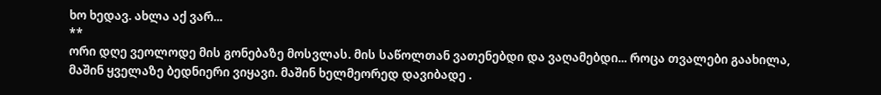ხო ხედავ. ახლა აქ ვარ...
**
ორი დღე ვეოლოდე მის გონებაზე მოსვლას. მის საწოლთან ვათენებდი და ვაღამებდი... როცა თვალები გაახილა, მაშინ ყველაზე ბედნიერი ვიყავი. მაშინ ხელმეორედ დავიბადე .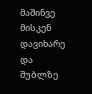მაშინვე მისკენ დავიხარე და შუბლზე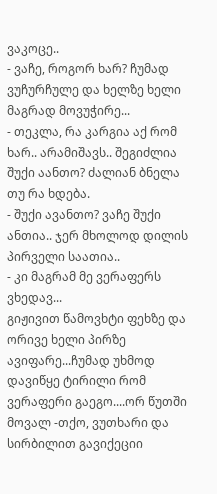ვაკოცე..
- ვაჩე, როგორ ხარ? ჩუმად ვუჩურჩულე და ხელზე ხელი მაგრად მოვუჭირე...
- თეკლა, რა კარგია აქ რომ ხარ.. არამიშავს.. შეგიძლია შუქი აანთო? ძალიან ბნელა თუ რა ხდება.
- შუქი ავანთო? ვაჩე შუქი ანთია.. ჯერ მხოლოდ დილის პირველი საათია..
- კი მაგრამ მე ვერაფერს ვხედავ...
გიჟივით წამოვხტი ფეხზე და ორივე ხელი პირზე ავიფარე...ჩუმად უხმოდ დავიწყე ტირილი რომ ვერაფერი გაეგო....ორ წუთში მოვალ -თქო, ვუთხარი და სირბილით გავიქეციი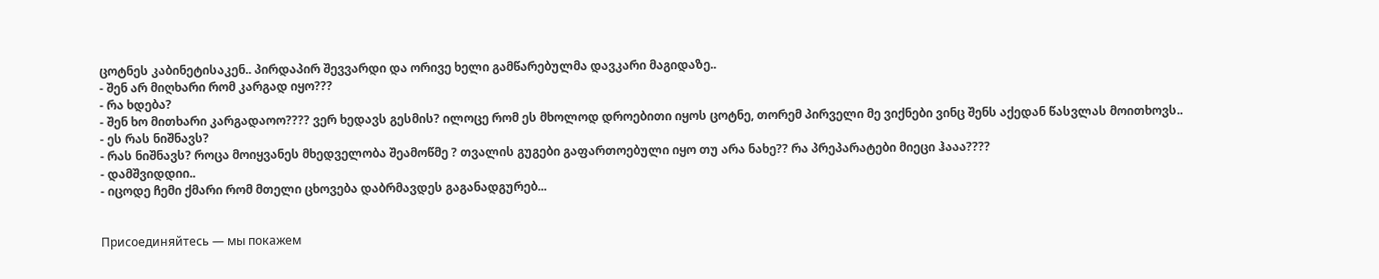ცოტნეს კაბინეტისაკენ.. პირდაპირ შევვარდი და ორივე ხელი გამწარებულმა დავკარი მაგიდაზე..
- შენ არ მიღხარი რომ კარგად იყო???
- რა ხდება?
- შენ ხო მითხარი კარგადაოო???? ვერ ხედავს გესმის? ილოცე რომ ეს მხოლოდ დროებითი იყოს ცოტნე, თორემ პირველი მე ვიქნები ვინც შენს აქედან წასვლას მოითხოვს..
- ეს რას ნიშნავს?
- რას ნიშნავს? როცა მოიყვანეს მხედველობა შეამოწმე ? თვალის გუგები გაფართოებული იყო თუ არა ნახე?? რა პრეპარატები მიეცი ჰააა????
- დამშვიდდიი..
- იცოდე ჩემი ქმარი რომ მთელი ცხოვება დაბრმავდეს გაგანადგურებ...


Присоединяйтесь — мы покажем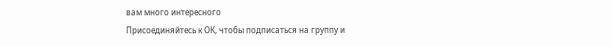вам много интересного
Присоединяйтесь к ОК, чтобы подписаться на группу и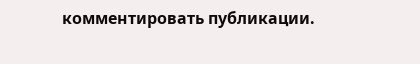комментировать публикации.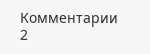Комментарии 2